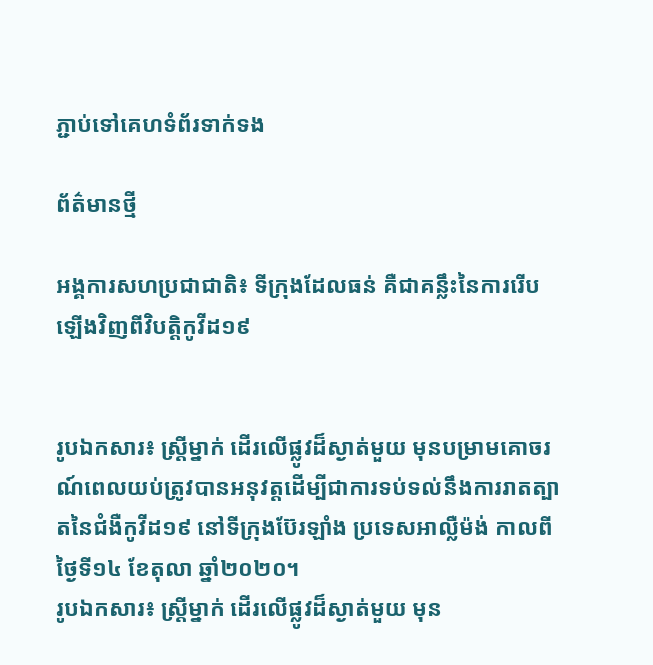ភ្ជាប់ទៅគេហទំព័រទាក់ទង

ព័ត៌មានថ្មី

អង្គការសហប្រជាជាតិ៖ ទីក្រុងដែលធន់ គឺជាគន្លឹះនៃការរើបឡើងវិញពីវិបត្តិកូវីដ១៩


រូបឯកសារ៖ ស្ត្រីម្នាក់ ដើរលើផ្លូវដ៏ស្ងាត់មួយ មុនបម្រាមគោចរណ៍ពេលយប់ត្រូវបានអនុវត្តដើម្បីជាការទប់ទល់នឹងការរាតត្បាតនៃជំងឺកូវីដ១៩ នៅទីក្រុងប៊ែរឡាំង ប្រទេសអាល្លឺម៉ង់ កាលពីថ្ងៃទី១៤ ខែតុលា ឆ្នាំ២០២០។
រូបឯកសារ៖ ស្ត្រីម្នាក់ ដើរលើផ្លូវដ៏ស្ងាត់មួយ មុន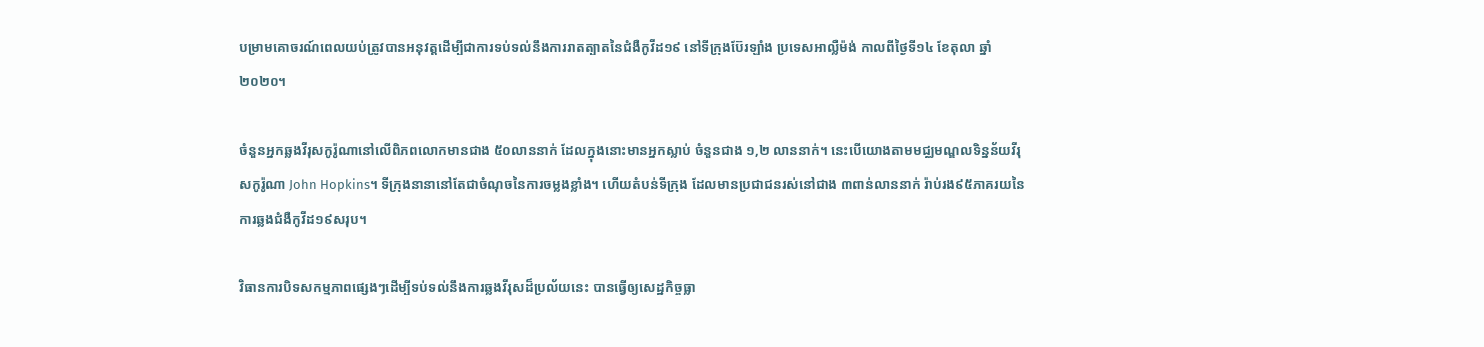បម្រាមគោចរណ៍ពេលយប់ត្រូវបានអនុវត្តដើម្បីជាការទប់ទល់នឹងការរាតត្បាតនៃជំងឺកូវីដ១៩ នៅទីក្រុងប៊ែរឡាំង ប្រទេសអាល្លឺម៉ង់ កាលពីថ្ងៃទី១៤ ខែតុលា ឆ្នាំ២០២០។

ចំនួនអ្នកឆ្លងវីរុសកូរ៉ូណានៅលើពិភពលោកមានជាង ៥០លាននាក់ ដែលក្នុងនោះមានអ្នកស្លាប់ ចំនួនជាង ១,២ លាននាក់។ នេះបើយោងតាមមជ្ឈមណ្ឌលទិន្នន័យវីរុសកូរ៉ូណា John Hopkins។ ទីក្រុងនានានៅតែជាចំណុចនៃការចម្លងខ្លាំង។ ហើយតំបន់ទីក្រុង ដែលមានប្រជាជនរស់នៅជាង ៣ពាន់លាននាក់ រ៉ាប់រង៩៥ភាគរយនៃការឆ្លងជំងឺកូវីដ១៩សរុប។

វិធានការបិទសកម្មភាពផ្សេងៗដើម្បីទប់ទល់នឹងការឆ្លងវីរុសដ៏ប្រល័យនេះ បានធ្វើឲ្យសេដ្ឋកិច្ចធ្លា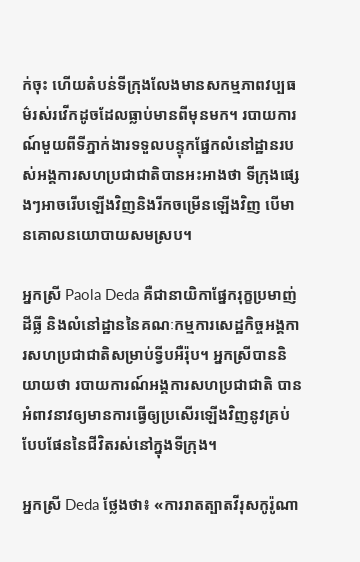ក់ចុះ ហើយតំបន់ទីក្រុងលែងមានសកម្មភាពវប្បធម៌រស់រវើកដូចដែលធ្លាប់មានពីមុនមក។ របាយការណ៍មួយពីទីភ្នាក់ងារទទួលបន្ទុកផ្នែកលំនៅដ្ឋានរបស់អង្គការសហប្រជាជាតិបានអះអាងថា ទីក្រុងផ្សេងៗអាចរើបឡើងវិញនិងរីកចម្រើនឡើងវិញ បើមានគោលនយោបាយសមស្រប។

អ្នកស្រី Paola Deda គឺជានាយិកាផ្នែករុក្ខប្រមាញ់ ដីធ្លី និងលំនៅដ្ឋាននៃគណៈកម្មការសេដ្ឋកិច្ចអង្គការសហប្រជាជាតិសម្រាប់ទ្វីបអឺរ៉ុប។ អ្នកស្រីបាននិយាយថា របាយការណ៍អង្គការសហប្រជាជាតិ បានអំពាវនាវឲ្យមានការធ្វើឲ្យប្រសើរឡើងវិញនូវគ្រប់បែបផែននៃជីវិតរស់នៅក្នុងទីក្រុង។

អ្នកស្រី Deda ថ្លែងថា៖ «ការរាតត្បាតវីរុសកូរ៉ូណា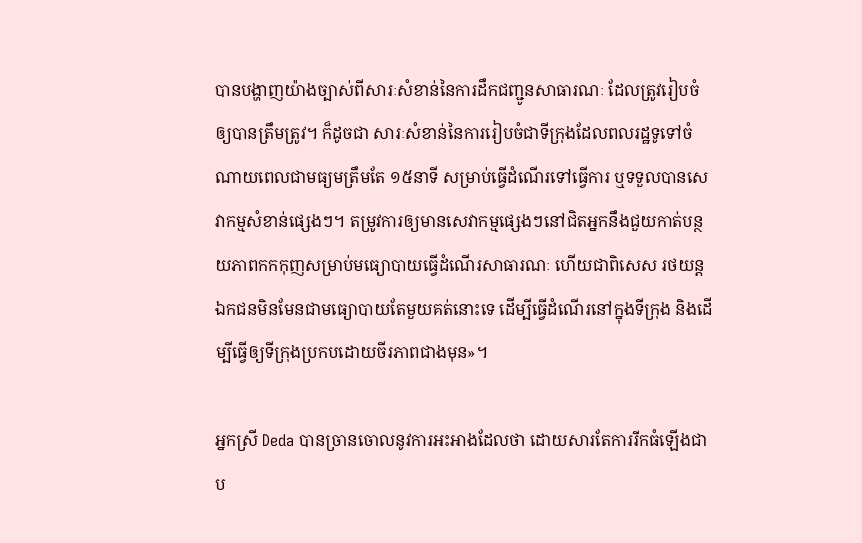បានបង្ហាញយ៉ាងច្បាស់ពីសារៈសំខាន់នៃការដឹកជញ្ជូនសាធារណៈ ដែលត្រូវរៀបចំឲ្យបានត្រឹមត្រូវ។ ក៏ដូចជា សារៈសំខាន់នៃការរៀបចំជាទីក្រុងដែលពលរដ្ឋទូទៅចំណាយពេលជាមធ្យមត្រឹមតែ ១៥នាទី សម្រាប់ធ្វើដំណើរទៅធ្វើការ ឬទទួលបានសេវាកម្មសំខាន់ផ្សេងៗ។ តម្រូវការឲ្យមានសេវាកម្មផ្សេងៗនៅជិតអ្នកនឹងជួយកាត់បន្ថយភាពកកកុញសម្រាប់មធ្យោបាយធ្វើដំណើរសាធារណៈ ហើយជាពិសេស រថយន្តឯកជនមិនមែនជាមធ្យោបាយតែមួយគត់នោះទេ ដើម្បីធ្វើដំណើរនៅក្នុងទីក្រុង និងដើម្បីធ្វើឲ្យទីក្រុងប្រកបដោយចីរភាពជាងមុន»។

អ្នកស្រី Deda បានច្រានចោលនូវការអះអាងដែលថា ដោយសារតែការរីកធំឡើងជាប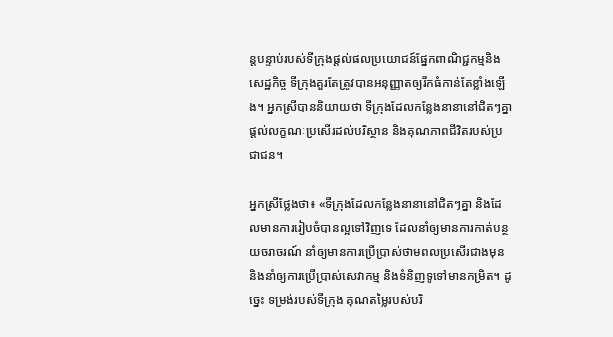ន្តបន្ទាប់របស់ទីក្រុងផ្តល់ផលប្រយោជន៍ផ្នែកពាណិជ្ជកម្មនិងសេដ្ឋកិច្ច ទីក្រុងគួរតែត្រូវបានអនុញ្ញាតឲ្យរីកធំកាន់តែខ្លាំងឡើង។ អ្នកស្រីបាននិយាយថា ទីក្រុងដែលកន្លែងនានានៅជិតៗគ្នា ផ្តល់លក្ខណៈប្រសើរដល់បរិស្ថាន និងគុណភាពជីវិតរបស់ប្រជាជន។

អ្នកស្រីថ្លែងថា៖ «ទីក្រុងដែលកន្លែងនានានៅជិតៗគ្នា និងដែលមានការរៀបចំបានល្អទៅវិញទេ ដែលនាំឲ្យមានការកាត់បន្ថយចរាចរណ៍ នាំឲ្យមានការប្រើប្រាស់ថាមពលប្រសើរជាងមុន និងនាំឲ្យការប្រើប្រាស់សេវាកម្ម និងទំនិញទូទៅមានកម្រិត។ ដូច្នេះ ទម្រង់របស់ទីក្រុង គុណតម្លៃរបស់បរិ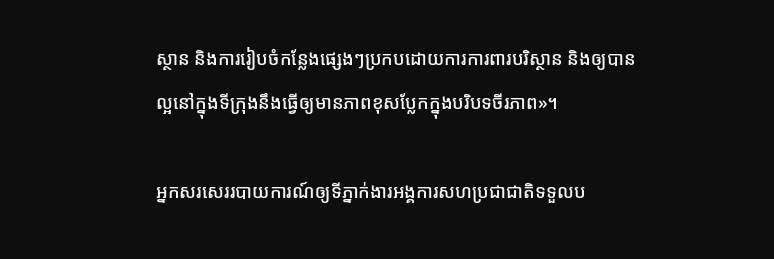ស្ថាន និងការរៀបចំកន្លែងផ្សេងៗប្រកបដោយការការពារបរិស្ថាន និងឲ្យបានល្អនៅក្នុងទីក្រុងនឹងធ្វើឲ្យមានភាពខុសប្លែកក្នុងបរិបទចីរភាព»។

អ្នកសរសេររបាយការណ៍ឲ្យទីភ្នាក់ងារអង្គការសហប្រជាជាតិទទួលប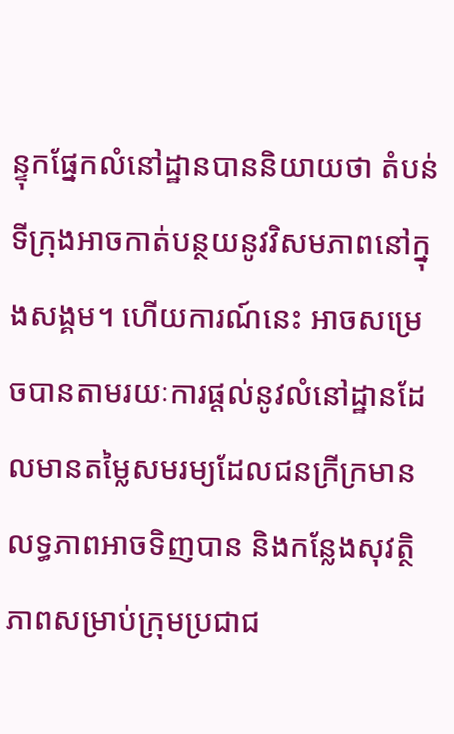ន្ទុកផ្នែកលំនៅដ្ឋានបាននិយាយថា តំបន់ទីក្រុងអាចកាត់បន្ថយនូវវិសមភាពនៅក្នុងសង្គម។ ហើយការណ៍នេះ អាចសម្រេចបានតាមរយៈការផ្តល់នូវលំនៅដ្ឋានដែលមានតម្លៃសមរម្យដែលជនក្រីក្រមានលទ្ធភាពអាចទិញបាន និងកន្លែងសុវត្ថិភាពសម្រាប់ក្រុមប្រជាជ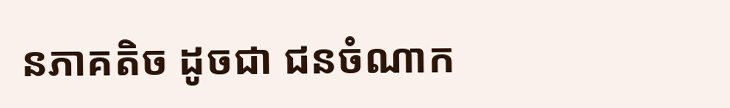នភាគតិច ដូចជា ជនចំណាក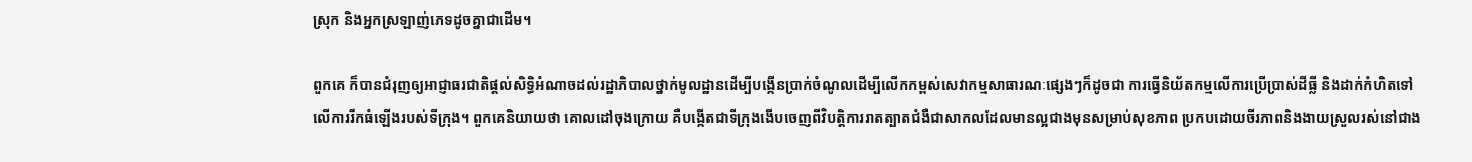ស្រុក និងអ្នកស្រឡាញ់ភេទដូចគ្នាជាដើម។

ពួកគេ ក៏បានជំរុញឲ្យអាជ្ញាធរជាតិផ្តល់សិទ្ធិអំណាចដល់រដ្ឋាភិបាលថ្នាក់មូលដ្ឋានដើម្បីបង្កើនប្រាក់ចំណូលដើម្បីលើកកម្ពស់សេវាកម្មសាធារណៈផ្សេងៗក៏ដូចជា ការធ្វើនិយ័តកម្មលើការប្រើប្រាស់ដីធ្លី និងដាក់កំហិតទៅលើការរីកធំឡើងរបស់ទីក្រុង។ ពួកគេនិយាយថា គោលដៅចុងក្រោយ គឺបង្កើតជាទីក្រុងងើបចេញពីវិបត្តិការរាតត្បាតជំងឺជាសាកលដែលមានល្អជាងមុនសម្រាប់សុខភាព ប្រកបដោយចីរភាពនិងងាយស្រួលរស់នៅជាង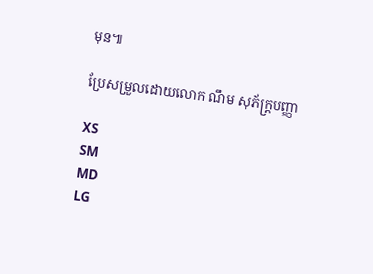មុន៕

ប្រែសម្រួលដោយលោក ណឹម សុភ័ក្ត្របញ្ញា

XS
SM
MD
LG